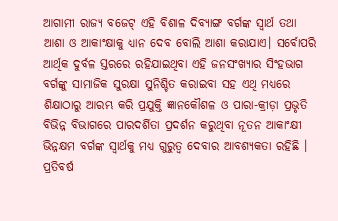ଆଗାମୀ ରାଜ୍ୟ ବଜେଟ୍ ଏହି ବିଶାଳ ଦିବ୍ୟାଙ୍ଗ ବର୍ଗଙ୍କ ସ୍ୱାର୍ଥ ତଥା ଆଶା ଓ ଆକାଂକ୍ଷାକୁ ଧ୍ୟାନ ଦେବ ବୋଲି ଆଶା କରାଯାଏ। ସର୍ବୋପରି ଆର୍ଥିକ ଦୁର୍ବଳ ସ୍ତରରେ ରହିଯାଇଥିବା ଏହି ଜନସଂଖ୍ୟାର ସିଂହଭାଗ ବର୍ଗଙ୍କୁ ସାମାଜିକ ସୁରକ୍ଷା ସୁନିଶ୍ଚିତ କରାଇବା ସହ ଏଥି ମଧ୍ୟରେ ଶିକ୍ଷାଠାରୁ ଆରମ୍ଭ କରି ପ୍ରଯୁକ୍ତି ଜ୍ଞାନକୌଶଳ ଓ ପାରା-କ୍ରୀଡ଼ା ପ୍ରଭୃତି ବିଭିନ୍ନ ବିଭାଗରେ ପାରଦର୍ଶିତା ପ୍ରଦର୍ଶନ କରୁଥିବା ନୂତନ ଆକାଂକ୍ଷୀ ଭିନ୍ନକ୍ଷମ ବର୍ଗଙ୍କ ସ୍ୱାର୍ଥକୁ ମଧ୍ୟ ଗୁରୁତ୍ୱ ଦେବାର ଆବଶ୍ୟକତା ରହିଛି ।
ପ୍ରତିବର୍ଷ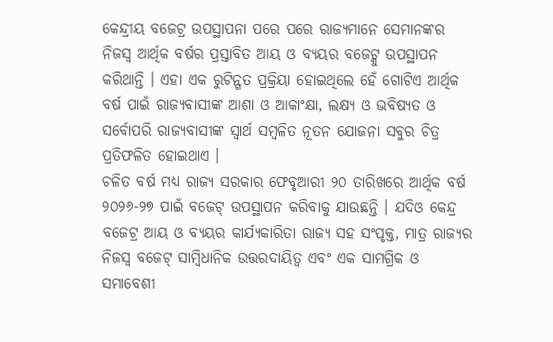କେନ୍ଦ୍ରୀୟ ବଜେଟ୍ର ଉପସ୍ଥାପନା ପରେ ପରେ ରାଜ୍ୟମାନେ ସେମାନଙ୍କର ନିଜସ୍ୱ ଆର୍ଥିକ ବର୍ଷର ପ୍ରସ୍ତାବିତ ଆୟ ଓ ବ୍ୟୟର ବଜେଟ୍କୁ ଉପସ୍ଥାପନ କରିଥାନ୍ତି । ଏହା ଏକ ରୁଟିନ୍ଗତ ପ୍ରକ୍ରିୟା ହୋଇଥିଲେ ହେଁ ଗୋଟିଏ ଆର୍ଥିକ ବର୍ଷ ପାଇଁ ରାଜ୍ୟବାସୀଙ୍କ ଆଶା ଓ ଆକାଂକ୍ଷା, ଲକ୍ଷ୍ୟ ଓ ଭବିଷ୍ୟତ ଓ ସର୍ବୋପରି ରାଜ୍ୟବାସୀଙ୍କ ସ୍ୱାର୍ଥ ସମ୍ବଳିତ ନୂତନ ଯୋଜନା ସବୁର ଚିତ୍ର ପ୍ରତିଫଳିତ ହୋଇଥାଏ ।
ଚଳିତ ବର୍ଷ ମଧ୍ୟ ରାଜ୍ୟ ସରକାର ଫେବୃଆରୀ ୨୦ ତାରିଖରେ ଆର୍ଥିକ ବର୍ଷ ୨୦୨୬-୨୭ ପାଇଁ ବଜେଟ୍ ଉପସ୍ଥାପନ କରିବାକୁ ଯାଉଛନ୍ତି । ଯଦିଓ କେନ୍ଦ୍ର ବଜେଟ୍ର ଆୟ ଓ ବ୍ୟୟର କାର୍ଯ୍ୟକାରିତା ରାଜ୍ୟ ସହ ସଂପୃକ୍ତ, ମାତ୍ର ରାଜ୍ୟର ନିଜସ୍ୱ ବଜେଟ୍ ସାମ୍ବିଧାନିକ ଉତ୍ତରଦାୟିତ୍ୱ ଏବଂ ଏକ ସାମଗ୍ରିକ ଓ ସମାବେଶୀ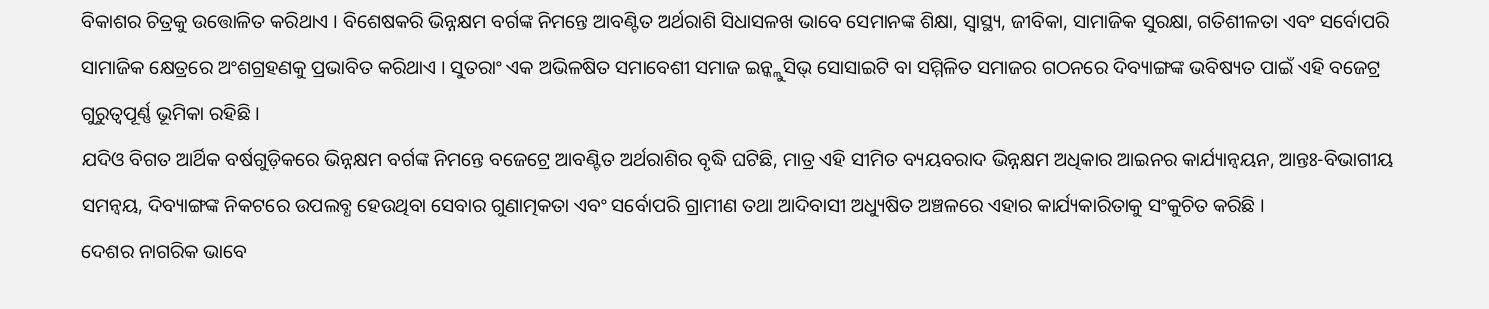ବିକାଶର ଚିତ୍ରକୁ ଉତ୍ତୋଳିତ କରିଥାଏ । ବିଶେଷକରି ଭିନ୍ନକ୍ଷମ ବର୍ଗଙ୍କ ନିମନ୍ତେ ଆବଣ୍ଟିତ ଅର୍ଥରାଶି ସିଧାସଳଖ ଭାବେ ସେମାନଙ୍କ ଶିକ୍ଷା, ସ୍ୱାସ୍ଥ୍ୟ, ଜୀବିକା, ସାମାଜିକ ସୁରକ୍ଷା, ଗତିଶୀଳତା ଏବଂ ସର୍ବୋପରି ସାମାଜିକ କ୍ଷେତ୍ରରେ ଅଂଶଗ୍ରହଣକୁ ପ୍ରଭାବିତ କରିଥାଏ । ସୁତରାଂ ଏକ ଅଭିଳଷିତ ସମାବେଶୀ ସମାଜ ଇନ୍କ୍ଲୁସିଭ୍ ସୋସାଇଟି ବା ସମ୍ମିଳିତ ସମାଜର ଗଠନରେ ଦିବ୍ୟାଙ୍ଗଙ୍କ ଭବିଷ୍ୟତ ପାଇଁ ଏହି ବଜେଟ୍ର ଗୁରୁତ୍ୱପୂର୍ଣ୍ଣ ଭୂମିକା ରହିଛି ।
ଯଦିଓ ବିଗତ ଆର୍ଥିକ ବର୍ଷଗୁଡ଼ିକରେ ଭିନ୍ନକ୍ଷମ ବର୍ଗଙ୍କ ନିମନ୍ତେ ବଜେଟ୍ରେ ଆବଣ୍ଟିତ ଅର୍ଥରାଶିର ବୃଦ୍ଧି ଘଟିଛି, ମାତ୍ର ଏହି ସୀମିତ ବ୍ୟୟବରାଦ ଭିନ୍ନକ୍ଷମ ଅଧିକାର ଆଇନର କାର୍ଯ୍ୟାନ୍ୱୟନ, ଆନ୍ତଃ-ବିଭାଗୀୟ ସମନ୍ୱୟ, ଦିବ୍ୟାଙ୍ଗଙ୍କ ନିକଟରେ ଉପଲବ୍ଧ ହେଉଥିବା ସେବାର ଗୁଣାତ୍ମକତା ଏବଂ ସର୍ବୋପରି ଗ୍ରାମୀଣ ତଥା ଆଦିବାସୀ ଅଧ୍ୟୁଷିତ ଅଞ୍ଚଳରେ ଏହାର କାର୍ଯ୍ୟକାରିତାକୁ ସଂକୁଚିତ କରିଛି ।
ଦେଶର ନାଗରିକ ଭାବେ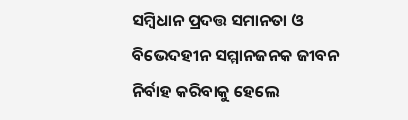ସମ୍ବିଧାନ ପ୍ରଦତ୍ତ ସମାନତା ଓ ବିଭେଦହୀନ ସମ୍ମାନଜନକ ଜୀବନ ନିର୍ବାହ କରିବାକୁ ହେଲେ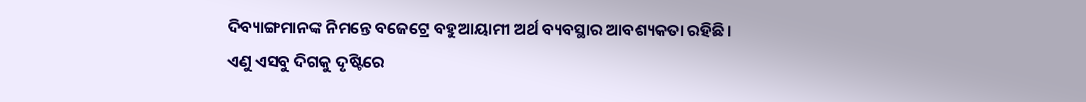ଦିବ୍ୟାଙ୍ଗମାନଙ୍କ ନିମନ୍ତେ ବଜେଟ୍ରେ ବହୁଆୟାମୀ ଅର୍ଥ ବ୍ୟବସ୍ଥାର ଆବଶ୍ୟକତା ରହିଛି।
ଏଣୁ ଏସବୁ ଦିଗକୁ ଦୃଷ୍ଟିରେ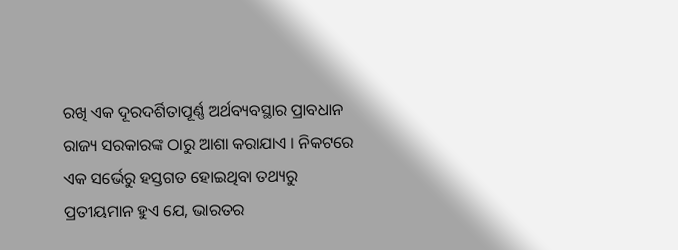ରଖି ଏକ ଦୂରଦର୍ଶିତାପୂର୍ଣ୍ଣ ଅର୍ଥବ୍ୟବସ୍ଥାର ପ୍ରାବଧାନ ରାଜ୍ୟ ସରକାରଙ୍କ ଠାରୁ ଆଶା କରାଯାଏ । ନିକଟରେ ଏକ ସର୍ଭେରୁ ହସ୍ତଗତ ହୋଇଥିବା ତଥ୍ୟରୁ ପ୍ରତୀୟମାନ ହୁଏ ଯେ, ଭାରତର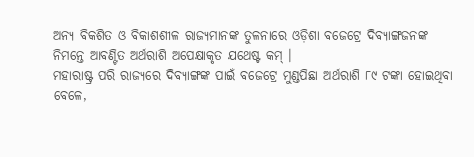ଅନ୍ୟ ବିକଶିତ ଓ ବିକାଶଶୀଳ ରାଜ୍ୟମାନଙ୍କ ତୁଳନାରେ ଓଡ଼ିଶା ବଜେଟ୍ରେ ଦିବ୍ୟାଙ୍ଗଜନଙ୍କ ନିମନ୍ତେ ଆବଣ୍ଟିତ ଅର୍ଥରାଶି ଅପେକ୍ଷାକୃତ ଯଥେଷ୍ଟ କମ୍ ।
ମହାରାଷ୍ଟ୍ର ପରି ରାଜ୍ୟରେ ଦିବ୍ୟାଙ୍ଗଙ୍କ ପାଇଁ ବଜେଟ୍ରେ ମୁଣ୍ଡପିଛା ଅର୍ଥରାଶି ୮୯ ଟଙ୍କା ହୋଇଥିବା ବେଳେ,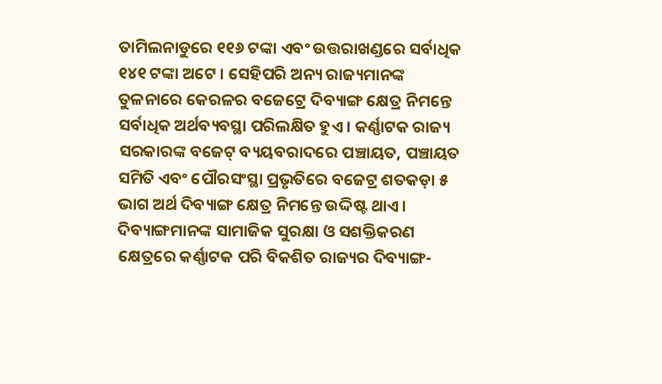ତାମିଲନାଡୁରେ ୧୧୬ ଟଙ୍କା ଏବଂ ଉତ୍ତରାଖଣ୍ଡରେ ସର୍ବାଧିକ ୧୪୧ ଟଙ୍କା ଅଟେ । ସେହିପରି ଅନ୍ୟ ରାଜ୍ୟମାନଙ୍କ ତୁଳନାରେ କେରଳର ବଜେଟ୍ରେ ଦିବ୍ୟାଙ୍ଗ କ୍ଷେତ୍ର ନିମନ୍ତେ ସର୍ବାଧିକ ଅର୍ଥବ୍ୟବସ୍ଥା ପରିଲକ୍ଷିତ ହୁଏ । କର୍ଣ୍ଣାଟକ ରାଜ୍ୟ ସରକାରଙ୍କ ବଜେଟ୍ ବ୍ୟୟବରାଦରେ ପଞ୍ଚାୟତ, ପଞ୍ଚାୟତ ସମିତି ଏବଂ ପୌରସଂସ୍ଥା ପ୍ରଭୃତିରେ ବଜେଟ୍ର ଶତକଡ଼ା ୫ ଭାଗ ଅର୍ଥ ଦିବ୍ୟାଙ୍ଗ କ୍ଷେତ୍ର ନିମନ୍ତେ ଉଦ୍ଦିଷ୍ଟ ଥାଏ । ଦିବ୍ୟାଙ୍ଗମାନଙ୍କ ସାମାଜିକ ସୁରକ୍ଷା ଓ ସଶକ୍ତିକରଣ କ୍ଷେତ୍ରରେ କର୍ଣ୍ଣାଟକ ପରି ବିକଶିତ ରାଜ୍ୟର ଦିବ୍ୟାଙ୍ଗ-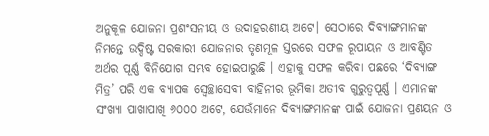ଅନୁକୂଳ ଯୋଜନା ପ୍ରଶଂସନୀୟ ଓ ଉଦାହରଣୀୟ ଅଟେ। ସେଠାରେ ଦିବ୍ୟାଙ୍ଗମାନଙ୍କ ନିମନ୍ତେ ଉଦ୍ଦିଷ୍ଟ ସରକାରୀ ଯୋଜନାର ତୃଣମୂଳ ସ୍ତରରେ ସଫଳ ରୂପାୟନ ଓ ଆବଣ୍ଟିତ ଅର୍ଥର ପୂର୍ଣ୍ଣ ବିନିଯୋଗ ସମ୍ଭବ ହୋଇପାରୁଛି । ଏହାକୁ ସଫଳ କରିବା ପଛରେ ‘ଦିବ୍ୟାଙ୍ଗ ମିତ୍ର’ ପରି ଏକ ବ୍ୟାପକ ସ୍ୱେଚ୍ଛାସେବୀ ବାହିନୀର ଭୂମିକା ଅତୀବ ଗୁରୁତ୍ୱପୂର୍ଣ୍ଣ । ଏମାନଙ୍କ ସଂଖ୍ୟା ପାଖାପାଖି ୬୦୦୦ ଅଟେ, ଯେଉଁମାନେ ଦିବ୍ୟାଙ୍ଗମାନଙ୍କ ପାଇଁ ଯୋଜନା ପ୍ରଣୟନ ଓ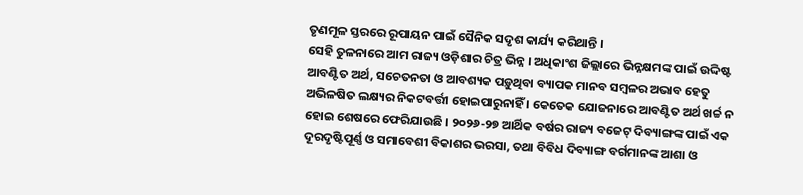ତୃଣମୂଳ ସ୍ତରରେ ରୂପାୟନ ପାଇଁ ସୈନିକ ସଦୃଶ କାର୍ଯ୍ୟ କରିଥାନ୍ତି ।
ସେହି ତୁଳନାରେ ଆମ ରାଜ୍ୟ ଓଡ଼ିଶାର ଚିତ୍ର ଭିନ୍ନ । ଅଧିକାଂଶ ଜିଲ୍ଲାରେ ଭିନ୍ନକ୍ଷମଙ୍କ ପାଇଁ ଉଦ୍ଦିଷ୍ଟ ଆବଣ୍ଟିତ ଅର୍ଥ, ସଚେତନତା ଓ ଆବଶ୍ୟକ ପଡ଼ୁଥିବା ବ୍ୟାପକ ମାନବ ସମ୍ବଳର ଅଭାବ ହେତୁ ଅଭିଳଷିତ ଲକ୍ଷ୍ୟର ନିକଟବର୍ତ୍ତୀ ହୋଇପାରୁନାହିଁ । କେତେକ ଯୋଜନାରେ ଆବଣ୍ଟିତ ଅର୍ଥ ଖର୍ଚ୍ଚ ନ ହୋଇ ଶେଷରେ ଫେରିଯାଉଛି । ୨୦୨୬-୨୭ ଆର୍ଥିକ ବର୍ଷର ରାଜ୍ୟ ବଜେଟ୍ ଦିବ୍ୟାଙ୍ଗଙ୍କ ପାଇଁ ଏକ ଦୂରଦୃଷ୍ଟିପୂର୍ଣ୍ଣ ଓ ସମାବେଶୀ ବିକାଶର ଭରସା, ତଥା ବିବିଧ ଦିବ୍ୟାଙ୍ଗ ବର୍ଗମାନଙ୍କ ଆଶା ଓ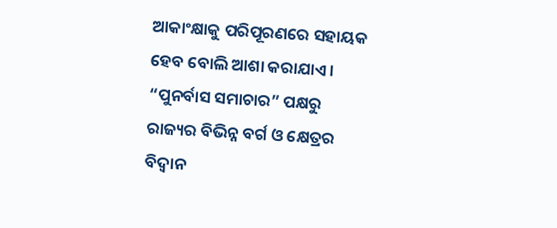ଆକାଂକ୍ଷାକୁ ପରିପୂରଣରେ ସହାୟକ ହେବ ବୋଲି ଆଶା କରାଯାଏ ।
“ପୁନର୍ବାସ ସମାଚାର” ପକ୍ଷରୁ ରାଜ୍ୟର ବିଭିନ୍ନ ବର୍ଗ ଓ କ୍ଷେତ୍ରର ବିଦ୍ଵାନ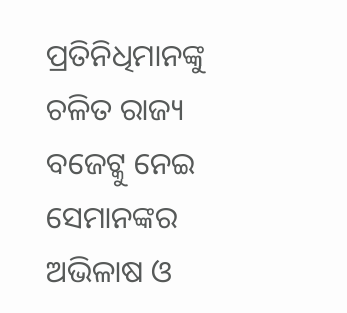ପ୍ରତିନିଧିମାନଙ୍କୁ ଚଳିତ ରାଜ୍ୟ ବଜେଟ୍କୁ ନେଇ ସେମାନଙ୍କର ଅଭିଳାଷ ଓ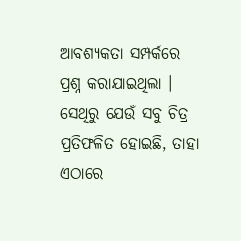ଆବଶ୍ୟକତା ସମ୍ପର୍କରେ ପ୍ରଶ୍ନ କରାଯାଇଥିଲା । ସେଥିରୁ ଯେଉଁ ସବୁ ଚିତ୍ର ପ୍ରତିଫଳିତ ହୋଇଛି, ତାହା ଏଠାରେ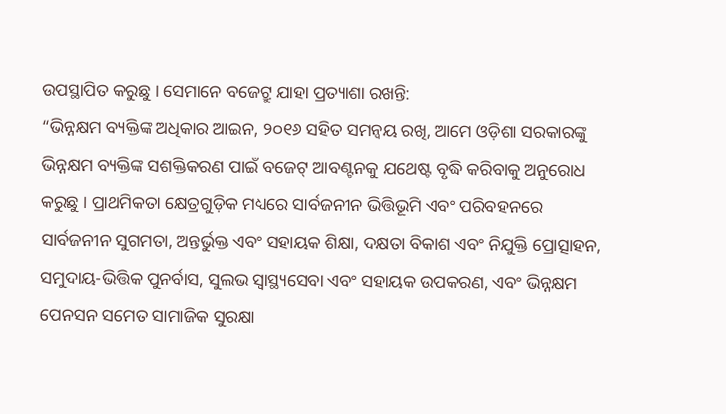ଉପସ୍ଥାପିତ କରୁଛୁ । ସେମାନେ ବଜେଟ୍ରୁ ଯାହା ପ୍ରତ୍ୟାଶା ରଖନ୍ତି:
“ଭିନ୍ନକ୍ଷମ ବ୍ୟକ୍ତିଙ୍କ ଅଧିକାର ଆଇନ, ୨୦୧୬ ସହିତ ସମନ୍ଵୟ ରଖି, ଆମେ ଓଡ଼ିଶା ସରକାରଙ୍କୁ ଭିନ୍ନକ୍ଷମ ବ୍ୟକ୍ତିଙ୍କ ସଶକ୍ତିକରଣ ପାଇଁ ବଜେଟ୍ ଆବଣ୍ଟନକୁ ଯଥେଷ୍ଟ ବୃଦ୍ଧି କରିବାକୁ ଅନୁରୋଧ କରୁଛୁ । ପ୍ରାଥମିକତା କ୍ଷେତ୍ରଗୁଡ଼ିକ ମଧ୍ୟରେ ସାର୍ବଜନୀନ ଭିତ୍ତିଭୂମି ଏବଂ ପରିବହନରେ ସାର୍ବଜନୀନ ସୁଗମତା, ଅନ୍ତର୍ଭୁକ୍ତ ଏବଂ ସହାୟକ ଶିକ୍ଷା, ଦକ୍ଷତା ବିକାଶ ଏବଂ ନିଯୁକ୍ତି ପ୍ରୋତ୍ସାହନ, ସମୁଦାୟ-ଭିତ୍ତିକ ପୁନର୍ବାସ, ସୁଲଭ ସ୍ୱାସ୍ଥ୍ୟସେବା ଏବଂ ସହାୟକ ଉପକରଣ, ଏବଂ ଭିନ୍ନକ୍ଷମ ପେନସନ ସମେତ ସାମାଜିକ ସୁରକ୍ଷା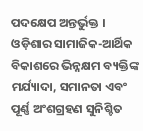ପଦକ୍ଷେପ ଅନ୍ତର୍ଭୁକ୍ତ । ଓଡ଼ିଶାର ସାମାଜିକ-ଆର୍ଥିକ ବିକାଶରେ ଭିନ୍ନକ୍ଷମ ବ୍ୟକ୍ତିଙ୍କ ମର୍ଯ୍ୟାଦା, ସମାନତା ଏବଂ ପୂର୍ଣ୍ଣ ଅଂଶଗ୍ରହଣ ସୁନିଶ୍ଚିତ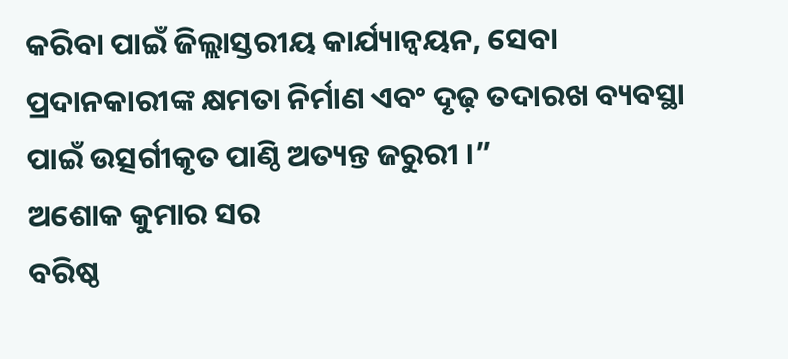କରିବା ପାଇଁ ଜିଲ୍ଲାସ୍ତରୀୟ କାର୍ଯ୍ୟାନ୍ୱୟନ, ସେବା ପ୍ରଦାନକାରୀଙ୍କ କ୍ଷମତା ନିର୍ମାଣ ଏବଂ ଦୃଢ଼ ତଦାରଖ ବ୍ୟବସ୍ଥା ପାଇଁ ଉତ୍ସର୍ଗୀକୃତ ପାଣ୍ଠି ଅତ୍ୟନ୍ତ ଜରୁରୀ ।”
ଅଶୋକ କୁମାର ସର
ବରିଷ୍ଠ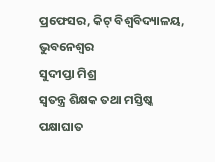ପ୍ରଫେସର, କିଟ୍ ବିଶ୍ୱବିଦ୍ୟାଳୟ, ଭୁବନେଶ୍ୱର
ସୁଦୀପ୍ତା ମିଶ୍ର
ସ୍ୱତନ୍ତ୍ର ଶିକ୍ଷକ ତଥା ମସ୍ତିଷ୍କ ପକ୍ଷାଘାତ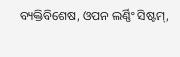ବ୍ୟକ୍ତିବିଶେଷ, ଓପନ ଲର୍ଣ୍ଣିଂ ସିଷ୍ଟମ୍,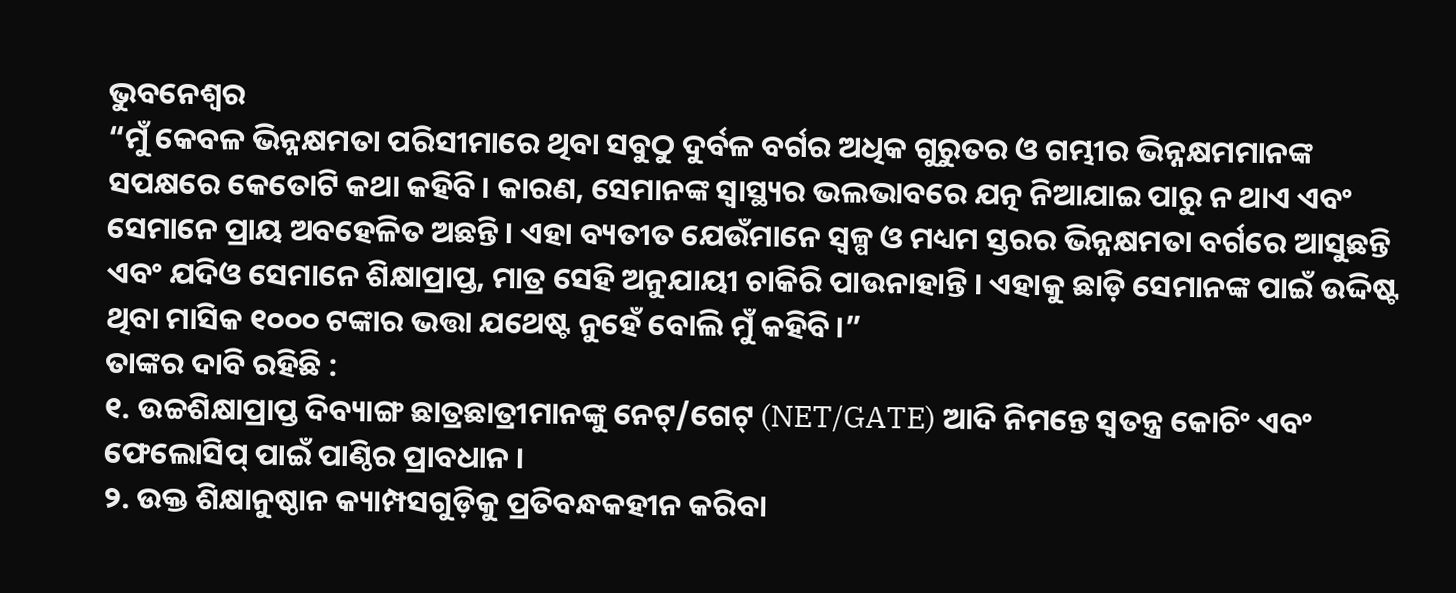ଭୁବନେଶ୍ୱର
“ମୁଁ କେବଳ ଭିନ୍ନକ୍ଷମତା ପରିସୀମାରେ ଥିବା ସବୁଠୁ ଦୁର୍ବଳ ବର୍ଗର ଅଧିକ ଗୁରୁତର ଓ ଗମ୍ଭୀର ଭିନ୍ନକ୍ଷମମାନଙ୍କ ସପକ୍ଷରେ କେତୋଟି କଥା କହିବି। କାରଣ, ସେମାନଙ୍କ ସ୍ୱାସ୍ଥ୍ୟର ଭଲଭାବରେ ଯତ୍ନ ନିଆଯାଇ ପାରୁ ନ ଥାଏ ଏବଂ ସେମାନେ ପ୍ରାୟ ଅବହେଳିତ ଅଛନ୍ତି । ଏହା ବ୍ୟତୀତ ଯେଉଁମାନେ ସ୍ଵଳ୍ପ ଓ ମଧ୍ୟମ ସ୍ତରର ଭିନ୍ନକ୍ଷମତା ବର୍ଗରେ ଆସୁଛନ୍ତି ଏବଂ ଯଦିଓ ସେମାନେ ଶିକ୍ଷାପ୍ରାପ୍ତ, ମାତ୍ର ସେହି ଅନୁଯାୟୀ ଚାକିରି ପାଉନାହାନ୍ତି । ଏହାକୁ ଛାଡ଼ି ସେମାନଙ୍କ ପାଇଁ ଉଦ୍ଦିଷ୍ଟ ଥିବା ମାସିକ ୧୦୦୦ ଟଙ୍କାର ଭତ୍ତା ଯଥେଷ୍ଟ ନୁହେଁ ବୋଲି ମୁଁ କହିବି।”
ତାଙ୍କର ଦାବି ରହିଛି :
୧. ଉଚ୍ଚଶିକ୍ଷାପ୍ରାପ୍ତ ଦିବ୍ୟାଙ୍ଗ ଛାତ୍ରଛାତ୍ରୀମାନଙ୍କୁ ନେଟ୍/ଗେଟ୍ (NET/GATE) ଆଦି ନିମନ୍ତେ ସ୍ୱତନ୍ତ୍ର କୋଚିଂ ଏବଂ ଫେଲୋସିପ୍ ପାଇଁ ପାଣ୍ଠିର ପ୍ରାବଧାନ ।
୨. ଉକ୍ତ ଶିକ୍ଷାନୁଷ୍ଠାନ କ୍ୟାମ୍ପସଗୁଡ଼ିକୁ ପ୍ରତିବନ୍ଧକହୀନ କରିବା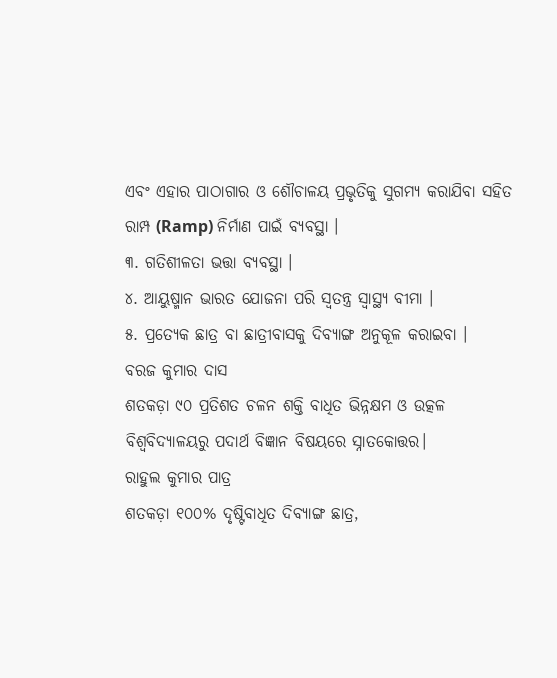ଏବଂ ଏହାର ପାଠାଗାର ଓ ଶୌଚାଳୟ ପ୍ରଭୃତିକୁ ସୁଗମ୍ୟ କରାଯିବା ସହିତ ରାମ୍ପ (Ramp) ନିର୍ମାଣ ପାଇଁ ବ୍ୟବସ୍ଥା ।
୩. ଗତିଶୀଳତା ଭତ୍ତା ବ୍ୟବସ୍ଥା ।
୪. ଆୟୁଷ୍ମାନ ଭାରତ ଯୋଜନା ପରି ସ୍ୱତନ୍ତ୍ର ସ୍ୱାସ୍ଥ୍ୟ ବୀମା ।
୫. ପ୍ରତ୍ୟେକ ଛାତ୍ର ବା ଛାତ୍ରୀବାସକୁ ଦିବ୍ୟାଙ୍ଗ ଅନୁକୂଳ କରାଇବା ।
ବରଜ କୁମାର ଦାସ
ଶତକଡ଼ା ୯୦ ପ୍ରତିଶତ ଚଳନ ଶକ୍ତି ବାଧିତ ଭିନ୍ନକ୍ଷମ ଓ ଉତ୍କଳ ବିଶ୍ୱବିଦ୍ୟାଳୟରୁ ପଦାର୍ଥ ବିଜ୍ଞାନ ବିଷୟରେ ସ୍ନାତକୋତ୍ତର।
ରାହୁଲ କୁମାର ପାତ୍ର
ଶତକଡ଼ା ୧୦୦% ଦୃଷ୍ଟିବାଧିତ ଦିବ୍ୟାଙ୍ଗ ଛାତ୍ର,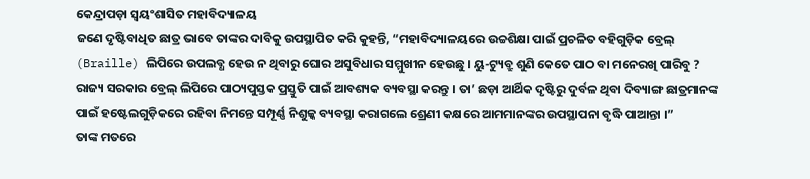କେନ୍ଦ୍ରାପଡ଼ା ସ୍ୱୟଂଶାସିତ ମହାବିଦ୍ୟାଳୟ
ଜଣେ ଦୃଷ୍ଟିବାଧିତ ଛାତ୍ର ଭାବେ ତାଙ୍କର ଦାବିକୁ ଉପସ୍ଥାପିତ କରି କୁହନ୍ତି, “ମହାବିଦ୍ୟାଳୟରେ ଉଚ୍ଚଶିକ୍ଷା ପାଇଁ ପ୍ରଚଳିତ ବହିଗୁଡ଼ିକ ବ୍ରେଲ୍ (Braille) ଲିପିରେ ଉପଲବ୍ଧ ହେଉ ନ ଥିବାରୁ ଘୋର ଅସୁବିଧାର ସମ୍ମୁଖୀନ ହେଉଛୁ । ୟୁ-ଟ୍ୟୁବ୍ରୁ ଶୁଣି କେତେ ପାଠ ବା ମନେରଖି ପାରିବୁ ? ରାଜ୍ୟ ସରକାର ବ୍ରେଲ୍ ଲିପିରେ ପାଠ୍ୟପୁସ୍ତକ ପ୍ରସ୍ତୁତି ପାଇଁ ଆବଶ୍ୟକ ବ୍ୟବସ୍ଥା କରନ୍ତୁ । ତା’ ଛଡ଼ା ଆର୍ଥିକ ଦୃଷ୍ଟିରୁ ଦୁର୍ବଳ ଥିବା ଦିବ୍ୟାଙ୍ଗ ଛାତ୍ରମାନଙ୍କ ପାଇଁ ହଷ୍ଟେଲଗୁଡ଼ିକରେ ରହିବା ନିମନ୍ତେ ସମ୍ପୂର୍ଣ୍ଣ ନିଶୁଳ୍କ ବ୍ୟବସ୍ଥା କରାଗଲେ ଶ୍ରେଣୀ କକ୍ଷରେ ଆମମାନଙ୍କର ଉପସ୍ଥାପନା ବୃଦ୍ଧି ପାଆନ୍ତା ।”
ତାଙ୍କ ମତରେ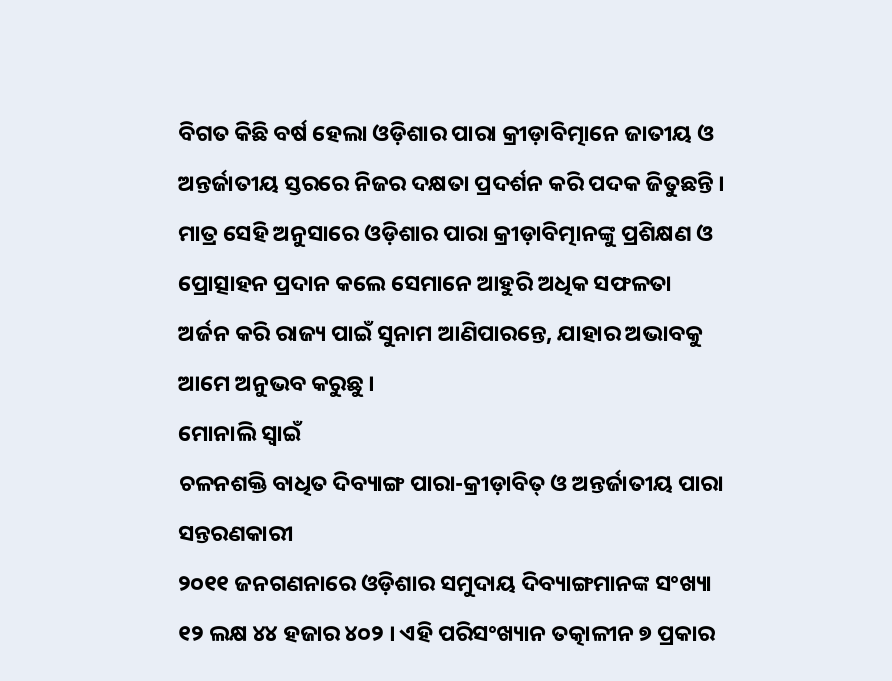ବିଗତ କିଛି ବର୍ଷ ହେଲା ଓଡ଼ିଶାର ପାରା କ୍ରୀଡ଼ାବିତ୍ମାନେ ଜାତୀୟ ଓ ଅନ୍ତର୍ଜାତୀୟ ସ୍ତରରେ ନିଜର ଦକ୍ଷତା ପ୍ରଦର୍ଶନ କରି ପଦକ ଜିତୁଛନ୍ତି । ମାତ୍ର ସେହି ଅନୁସାରେ ଓଡ଼ିଶାର ପାରା କ୍ରୀଡ଼ାବିତ୍ମାନଙ୍କୁ ପ୍ରଶିକ୍ଷଣ ଓ ପ୍ରୋତ୍ସାହନ ପ୍ରଦାନ କଲେ ସେମାନେ ଆହୁରି ଅଧିକ ସଫଳତା ଅର୍ଜନ କରି ରାଜ୍ୟ ପାଇଁ ସୁନାମ ଆଣିପାରନ୍ତେ, ଯାହାର ଅଭାବକୁ ଆମେ ଅନୁଭବ କରୁଛୁ ।
ମୋନାଲି ସ୍ୱାଇଁ
ଚଳନଶକ୍ତି ବାଧିତ ଦିବ୍ୟାଙ୍ଗ ପାରା-କ୍ରୀଡ଼ାବିତ୍ ଓ ଅନ୍ତର୍ଜାତୀୟ ପାରା ସନ୍ତରଣକାରୀ
୨୦୧୧ ଜନଗଣନାରେ ଓଡ଼ିଶାର ସମୁଦାୟ ଦିବ୍ୟାଙ୍ଗମାନଙ୍କ ସଂଖ୍ୟା ୧୨ ଲକ୍ଷ ୪୪ ହଜାର ୪୦୨ । ଏହି ପରିସଂଖ୍ୟାନ ତତ୍କାଳୀନ ୭ ପ୍ରକାର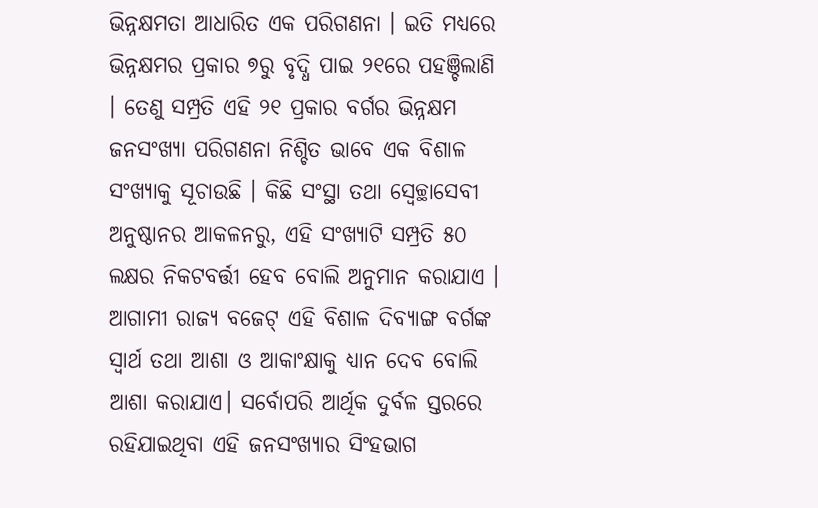ଭିନ୍ନକ୍ଷମତା ଆଧାରିତ ଏକ ପରିଗଣନା । ଇତି ମଧ୍ୟରେ ଭିନ୍ନକ୍ଷମର ପ୍ରକାର ୭ରୁ ବୃଦ୍ଧି ପାଇ ୨୧ରେ ପହଞ୍ଚିଲାଣି । ତେଣୁ ସମ୍ପ୍ରତି ଏହି ୨୧ ପ୍ରକାର ବର୍ଗର ଭିନ୍ନକ୍ଷମ ଜନସଂଖ୍ୟା ପରିଗଣନା ନିଶ୍ଚିତ ଭାବେ ଏକ ବିଶାଳ ସଂଖ୍ୟାକୁ ସୂଚାଉଛି । କିଛି ସଂସ୍ଥା ତଥା ସ୍ୱେଚ୍ଛାସେବୀ ଅନୁଷ୍ଠାନର ଆକଳନରୁ, ଏହି ସଂଖ୍ୟାଟି ସମ୍ପ୍ରତି ୫୦ ଲକ୍ଷର ନିକଟବର୍ତ୍ତୀ ହେବ ବୋଲି ଅନୁମାନ କରାଯାଏ ।
ଆଗାମୀ ରାଜ୍ୟ ବଜେଟ୍ ଏହି ବିଶାଳ ଦିବ୍ୟାଙ୍ଗ ବର୍ଗଙ୍କ ସ୍ୱାର୍ଥ ତଥା ଆଶା ଓ ଆକାଂକ୍ଷାକୁ ଧ୍ୟାନ ଦେବ ବୋଲି ଆଶା କରାଯାଏ। ସର୍ବୋପରି ଆର୍ଥିକ ଦୁର୍ବଳ ସ୍ତରରେ ରହିଯାଇଥିବା ଏହି ଜନସଂଖ୍ୟାର ସିଂହଭାଗ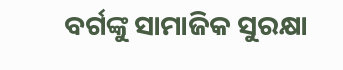ବର୍ଗଙ୍କୁ ସାମାଜିକ ସୁରକ୍ଷା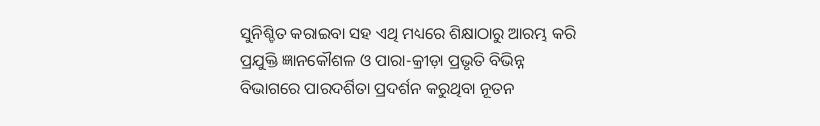ସୁନିଶ୍ଚିତ କରାଇବା ସହ ଏଥି ମଧ୍ୟରେ ଶିକ୍ଷାଠାରୁ ଆରମ୍ଭ କରି ପ୍ରଯୁକ୍ତି ଜ୍ଞାନକୌଶଳ ଓ ପାରା-କ୍ରୀଡ଼ା ପ୍ରଭୃତି ବିଭିନ୍ନ ବିଭାଗରେ ପାରଦର୍ଶିତା ପ୍ରଦର୍ଶନ କରୁଥିବା ନୂତନ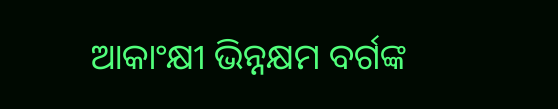ଆକାଂକ୍ଷୀ ଭିନ୍ନକ୍ଷମ ବର୍ଗଙ୍କ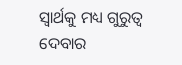ସ୍ୱାର୍ଥକୁ ମଧ୍ୟ ଗୁରୁତ୍ୱ ଦେବାର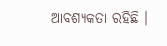ଆବଶ୍ୟକତା ରହିଛି ।